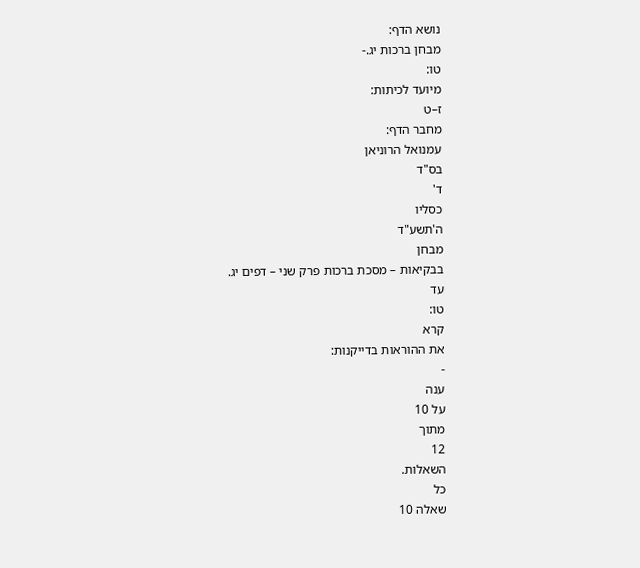נושא הדף:
מבחן ברכות יג.-
טו:
מיועד לכיתות:
ז–ט
מחבר הדף:
עמנואל הרוניאן
בס"ד
ד'
כסליו
ה'תשע"ד
מבחן
בבקיאות – מסכת ברכות פרק שני – דפים יג.
עד
טו:
קרא
את ההוראות בדייקנות:
-
ענה
על 10
מתוך
12
השאלות.
כל
שאלה 10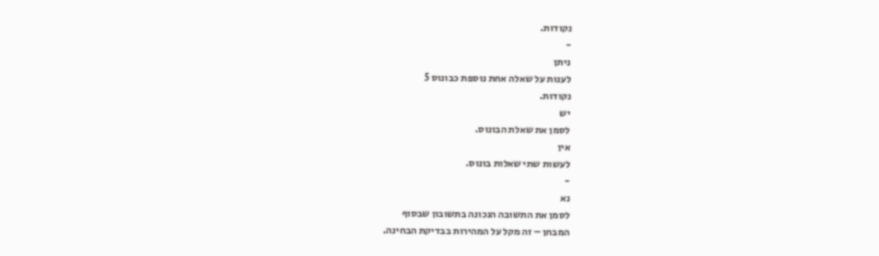נקודות.
-
ניתן
לענות על שאלה אחת נוספת כבונוס 5
נקודות.
יש
לסמן את שאלת הבונוס.
אין
לעשות שתי שאלות בונוס.
-
נא
לסמן את התשובה הנכונה בתשובון שבסוף
המבחן – זה מקל על המהירות בבדיקת הבחינה.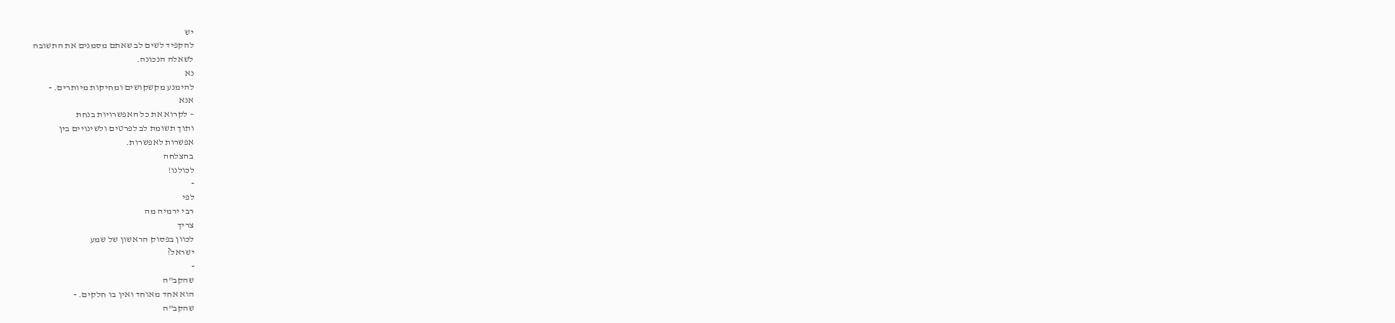יש
להקפיד לשים לב שאתם מסמנים את התשובה
לשאלה הנכונה.
נא
להימנע מקשקושים ומחיקות מיותרים. -
אנא
– לקרוא את כל האפשרויות בנחת
ותוך תשומת לב לפרטים ולשינויים בין
אפשרות לאפשרות.
בהצלחה
לכולנו!
-
לפי
רבי ירמיה מה
צריך
לכוון בפסוק הראשון של שמע
ישראל?
-
שהקב"ה
הוא אחד מאוחד ואין בו חלקים. -
שהקב"ה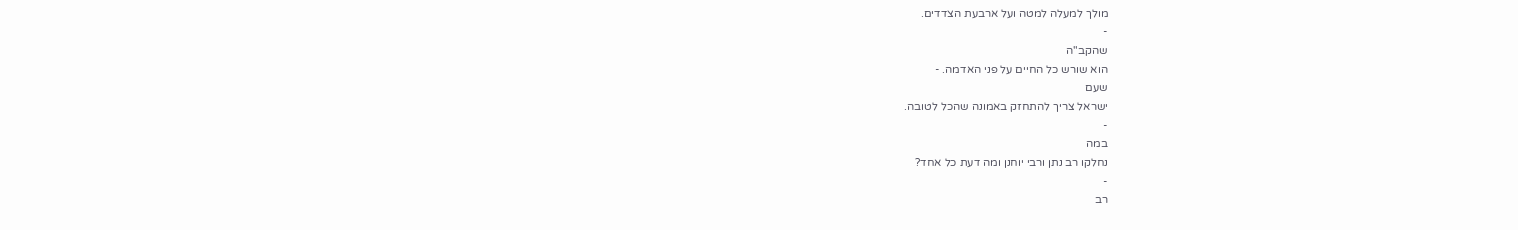מולך למעלה למטה ועל ארבעת הצדדים.
-
שהקב"ה
הוא שורש כל החיים על פני האדמה. -
שעם
ישראל צריך להתחזק באמונה שהכל לטובה.
-
במה
נחלקו רב נתן ורבי יוחנן ומה דעת כל אחד?
-
רב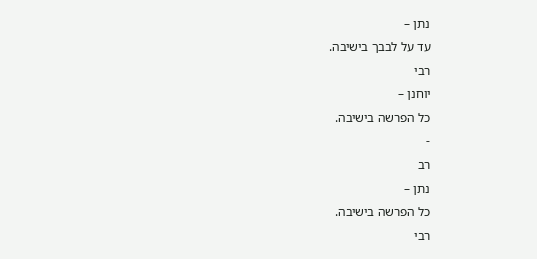נתן –
עד על לבבך בישיבה.
רבי
יוחנן –
כל הפרשה בישיבה.
-
רב
נתן –
כל הפרשה בישיבה.
רבי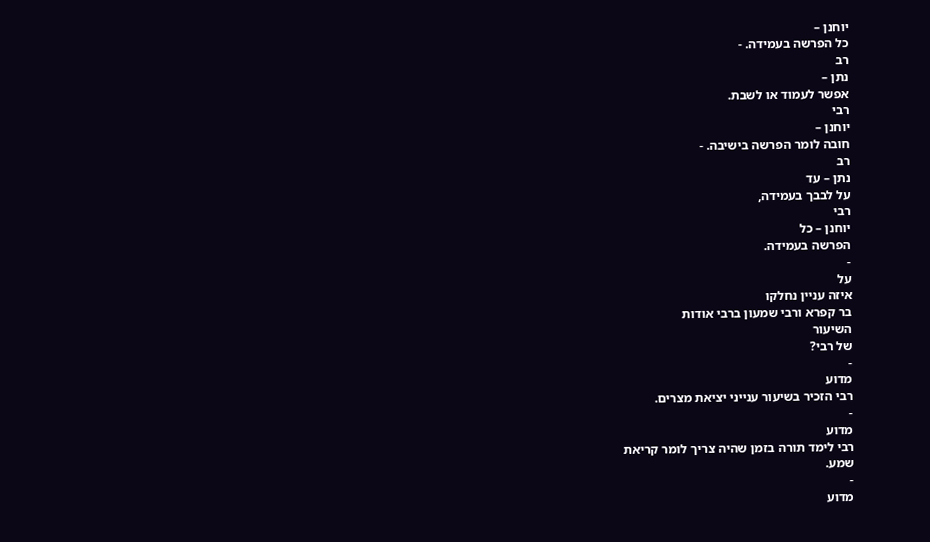יוחנן –
כל הפרשה בעמידה. -
רב
נתן –
אפשר לעמוד או לשבת.
רבי
יוחנן –
חובה לומר הפרשה בישיבה. -
רב
נתן – עד
על לבבך בעמידה,
רבי
יוחנן – כל
הפרשה בעמידה.
-
על
איזה עניין נחלקו
בר קפרא ורבי שמעון ברבי אודות
השיעור
של רבי?
-
מדוע
רבי הזכיר בשיעור ענייני יציאת מצרים.
-
מדוע
רבי לימד תורה בזמן שהיה צריך לומר קריאת
שמע.
-
מדוע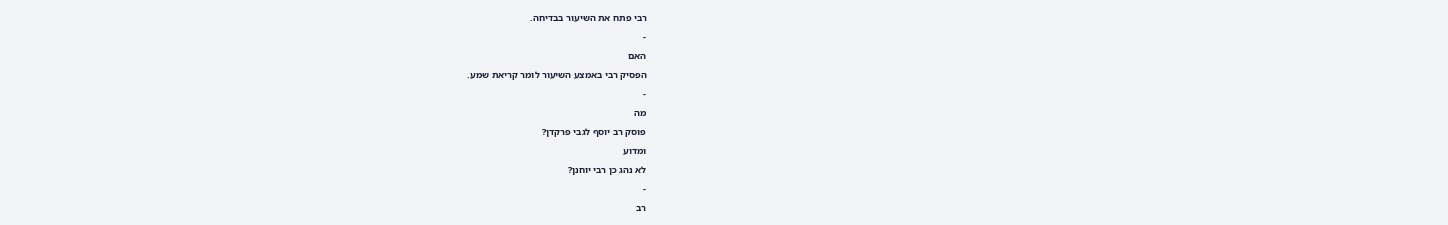רבי פתח את השיעור בבדיחה.
-
האם
הפסיק רבי באמצע השיעור לומר קריאת שמע.
-
מה
פוסק רב יוסף לגבי פרקדן?
ומדוע
לא נהג כן רבי יוחנן?
-
רב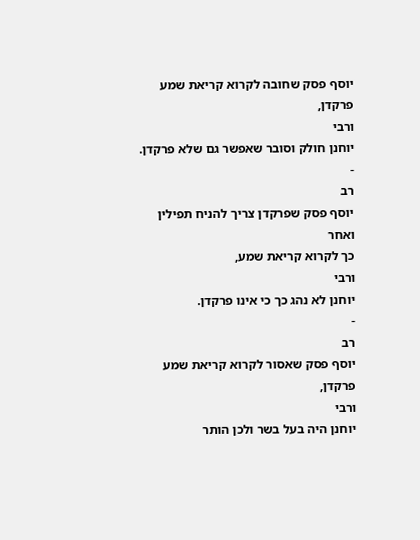יוסף פסק שחובה לקרוא קריאת שמע פרקדן,
ורבי
יוחנן חולק וסובר שאפשר גם שלא פרקדן.
-
רב
יוסף פסק שפרקדן צריך להניח תפילין ואחר
כך לקרוא קריאת שמע,
ורבי
יוחנן לא נהג כך כי אינו פרקדן.
-
רב
יוסף פסק שאסור לקרוא קריאת שמע פרקדן,
ורבי
יוחנן היה בעל בשר ולכן הותר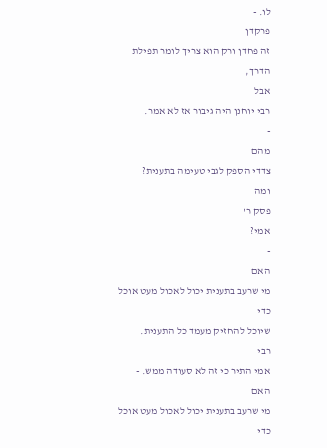לו. -
פרקדן
זה פחדן ורק הוא צריך לומר תפילת הדרך,
אבל
רבי יוחנן היה גיבור אז לא אמר.
-
מהם
צדדי הספק לגבי טעימה בתענית?
ומה
פסק ר'
אמי?
-
האם
מי שרעב בתענית יכול לאכול מעט אוכל כדי
שיוכל להחזיק מעמד כל התענית.
רבי
אמי התיר כי זה לא סעודה ממש. -
האם
מי שרעב בתענית יכול לאכול מעט אוכל כדי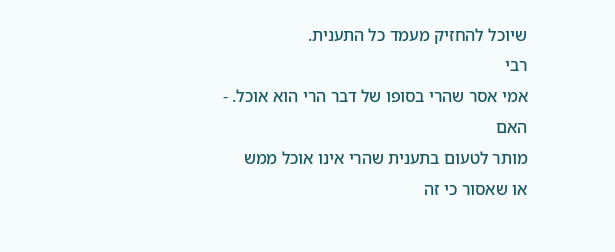שיוכל להחזיק מעמד כל התענית.
רבי
אמי אסר שהרי בסופו של דבר הרי הוא אוכל. -
האם
מותר לטעום בתענית שהרי אינו אוכל ממש
או שאסור כי זה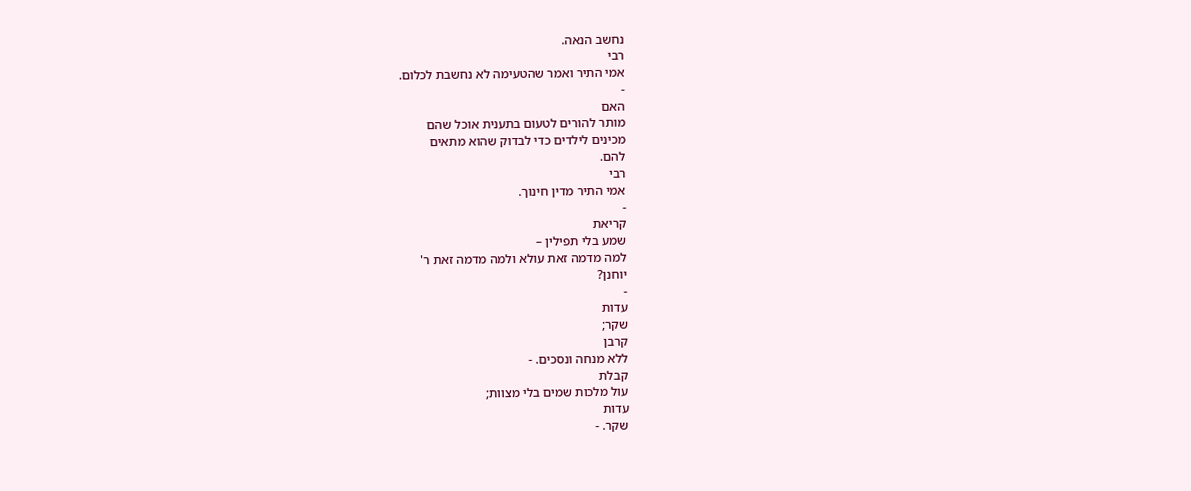נחשב הנאה.
רבי
אמי התיר ואמר שהטעימה לא נחשבת לכלום.
-
האם
מותר להורים לטעום בתענית אוכל שהם
מכינים לילדים כדי לבדוק שהוא מתאים
להם.
רבי
אמי התיר מדין חינוך.
-
קריאת
שמע בלי תפילין –
למה מדמה זאת עולא ולמה מדמה זאת ר'
יוחנן?
-
עדות
שקר;
קרבן
ללא מנחה ונסכים. -
קבלת
עול מלכות שמים בלי מצוות;
עדות
שקר. -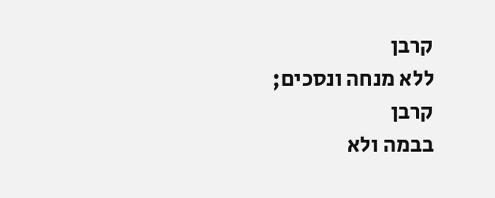קרבן
ללא מנחה ונסכים;
קרבן
בבמה ולא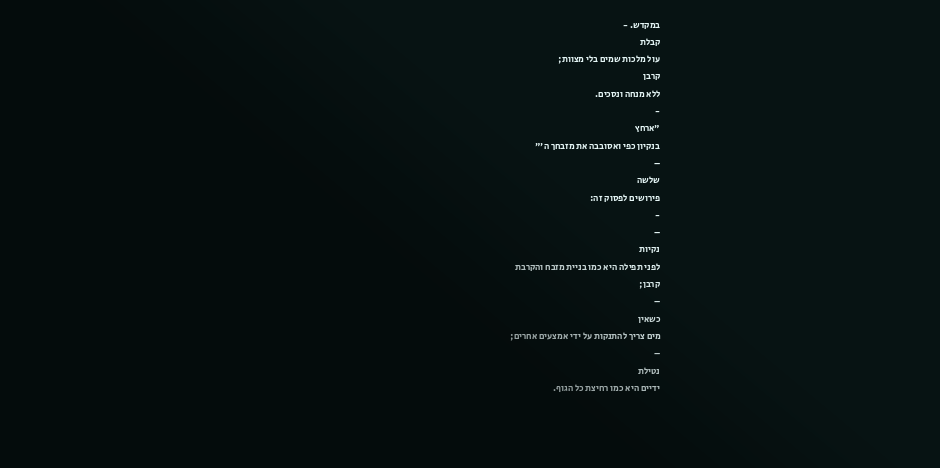במקדש. -
קבלת
עול מלכות שמים בלי מצוות;
קרבן
ללא מנחה ונסכים.
-
"ארחץ
בנקיון כפי ואסובבה את מזבחך ה'"
–
שלשה
פירושים לפסוק זה:
-
–
נקיות
לפני תפילה היא כמו בניית מזבח והקרבת
קרבן;
–
כשאין
מים צריך להתנקות על ידי אמצעים אחרים;
–
נטילת
ידיים היא כמו רחיצת כל הגוף.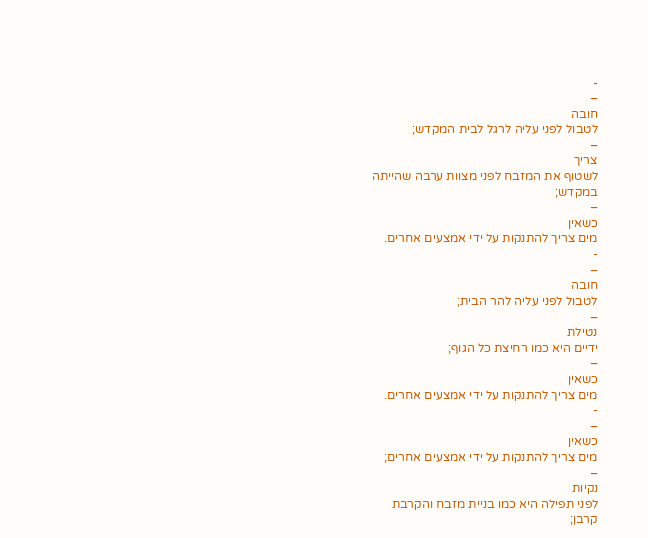-
–
חובה
לטבול לפני עליה לרגל לבית המקדש;
–
צריך
לשטוף את המזבח לפני מצוות ערבה שהייתה
במקדש;
–
כשאין
מים צריך להתנקות על ידי אמצעים אחרים.
-
–
חובה
לטבול לפני עליה להר הבית;
–
נטילת
ידיים היא כמו רחיצת כל הגוף;
–
כשאין
מים צריך להתנקות על ידי אמצעים אחרים.
-
–
כשאין
מים צריך להתנקות על ידי אמצעים אחרים;
–
נקיות
לפני תפילה היא כמו בניית מזבח והקרבת
קרבן;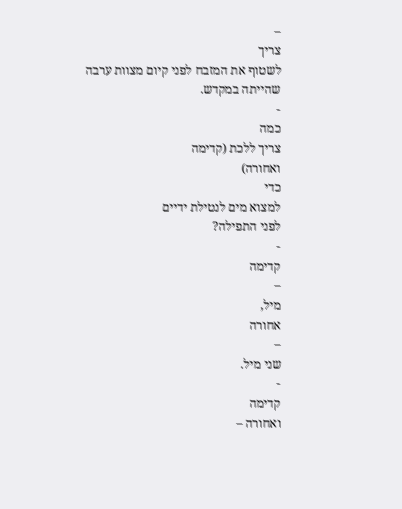–
צריך
לשטוף את המזבח לפני קיום מצוות ערבה
שהייתה במקדש.
-
כמה
צריך ללכת (קדימה
ואחורה)
כדי
למצוא מים לנטילת ידיים
לפני התפילה?
-
קדימה
–
מיל,
אחורה
–
שני מיל.
-
קדימה
ואחורה –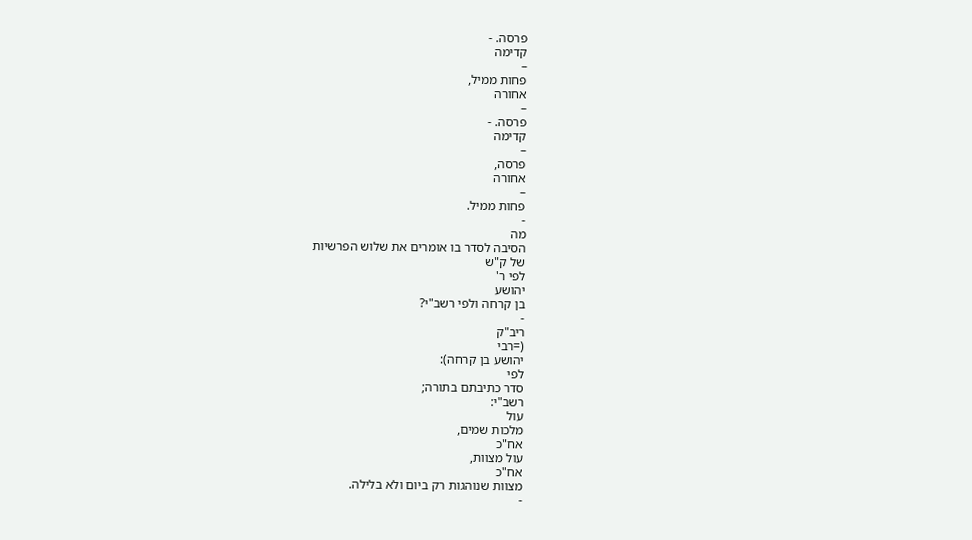פרסה. -
קדימה
–
פחות ממיל,
אחורה
–
פרסה. -
קדימה
–
פרסה,
אחורה
–
פחות ממיל.
-
מה
הסיבה לסדר בו אומרים את שלוש הפרשיות
של ק"ש
לפי ר'
יהושע
בן קרחה ולפי רשב"י?
-
ריב"ק
(=רבי
יהושע בן קרחה):
לפי
סדר כתיבתם בתורה;
רשב"י:
עול
מלכות שמים,
אח"כ
עול מצוות,
אח"כ
מצוות שנוהגות רק ביום ולא בלילה.
-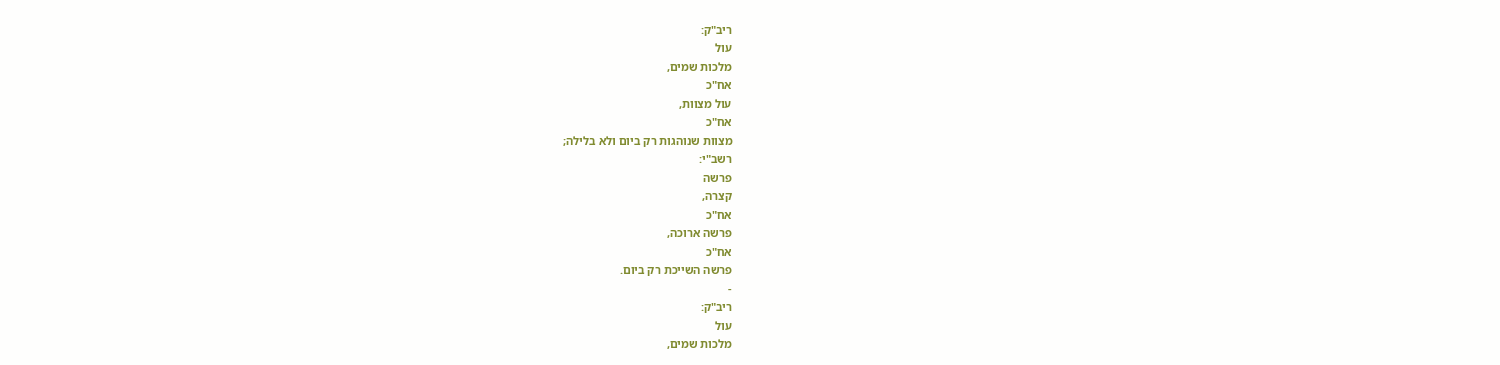ריב"ק:
עול
מלכות שמים,
אח"כ
עול מצוות,
אח"כ
מצוות שנוהגות רק ביום ולא בלילה;
רשב"י:
פרשה
קצרה,
אח"כ
פרשה ארוכה,
אח"כ
פרשה השייכת רק ביום.
-
ריב"ק:
עול
מלכות שמים,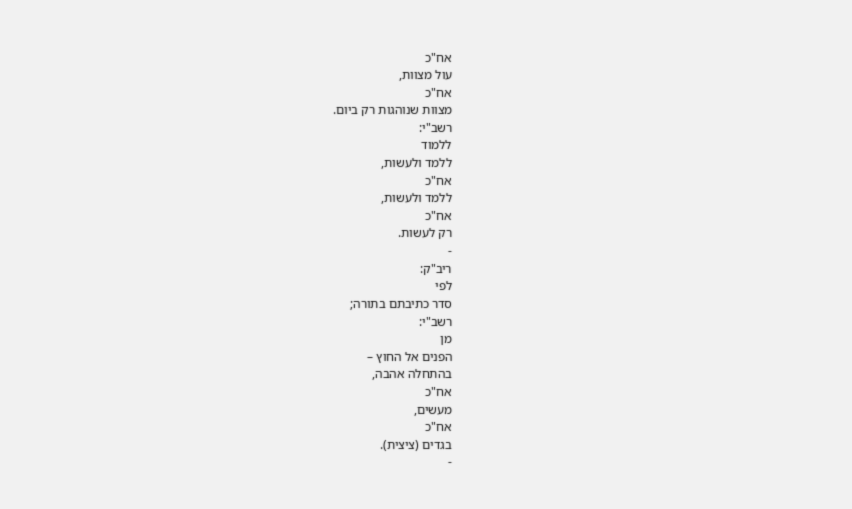אח"כ
עול מצוות,
אח"כ
מצוות שנוהגות רק ביום.
רשב"י:
ללמוד
ללמד ולעשות,
אח"כ
ללמד ולעשות,
אח"כ
רק לעשות.
-
ריב"ק:
לפי
סדר כתיבתם בתורה;
רשב"י:
מן
הפנים אל החוץ –
בהתחלה אהבה,
אח"כ
מעשים,
אח"כ
בגדים (ציצית).
-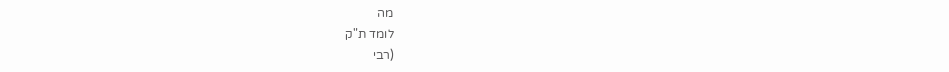מה
לומד ת"ק
(רבי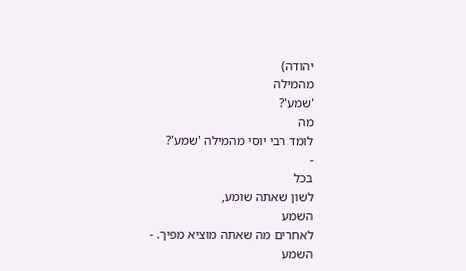יהודה)
מהמילה
'שמע'?
מה
לומד רבי יוסי מהמילה 'שמע'?
-
בכל
לשון שאתה שומע,
השמע
לאחרים מה שאתה מוציא מפיך. -
השמע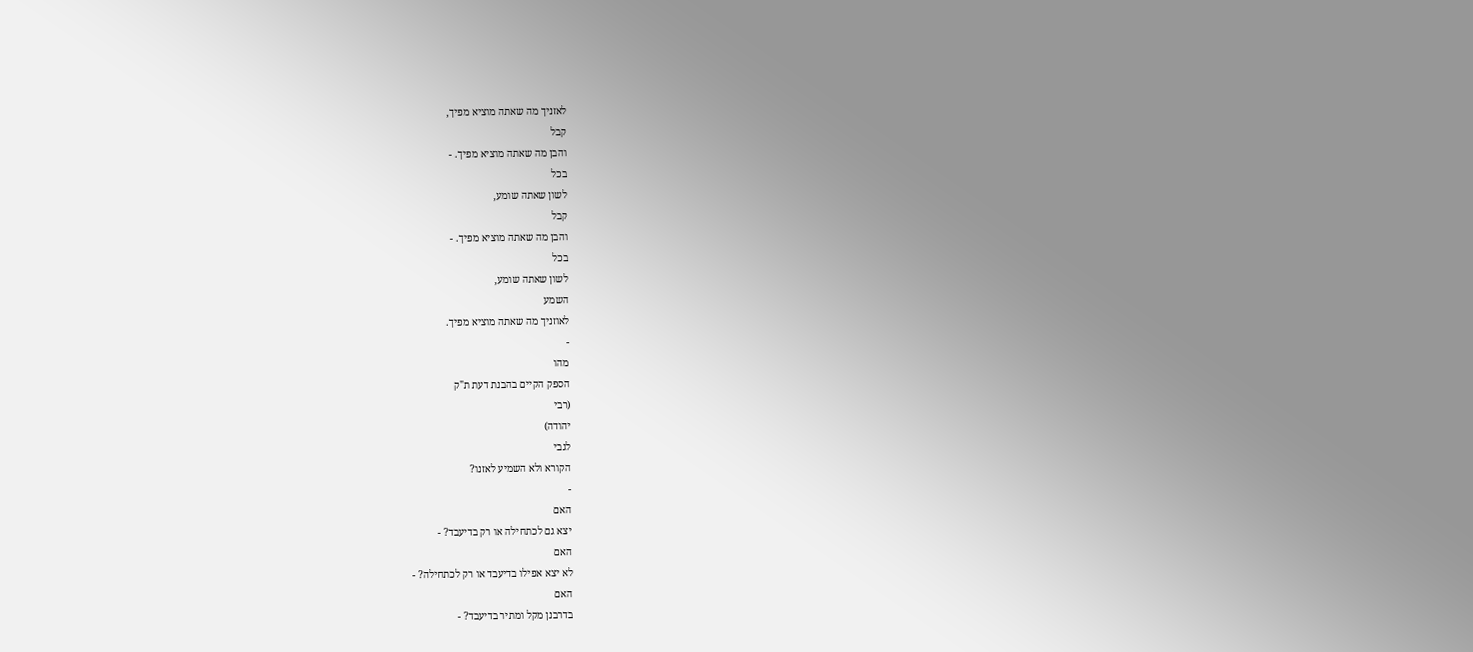לאזניך מה שאתה מוציא מפיך,
קבל
והבן מה שאתה מוציא מפיך. -
בכל
לשון שאתה שומע,
קבל
והבן מה שאתה מוציא מפיך. -
בכל
לשון שאתה שומע,
השמע
לאוזניך מה שאתה מוציא מפיך.
-
מהו
הספק הקיים בהבנת דעת ת"ק
(רבי
יהודה)
לגבי
הקורא ולא השמיע לאזנו?
-
האם
יצא גם לכתחילה או רק בדיעבד? -
האם
לא יצא אפילו בדיעבד או רק לכתחילה? -
האם
בדרבנן מקל ומתיר בדיעבד? -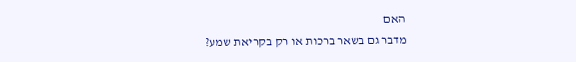האם
מדבר גם בשאר ברכות או רק בקריאת שמע?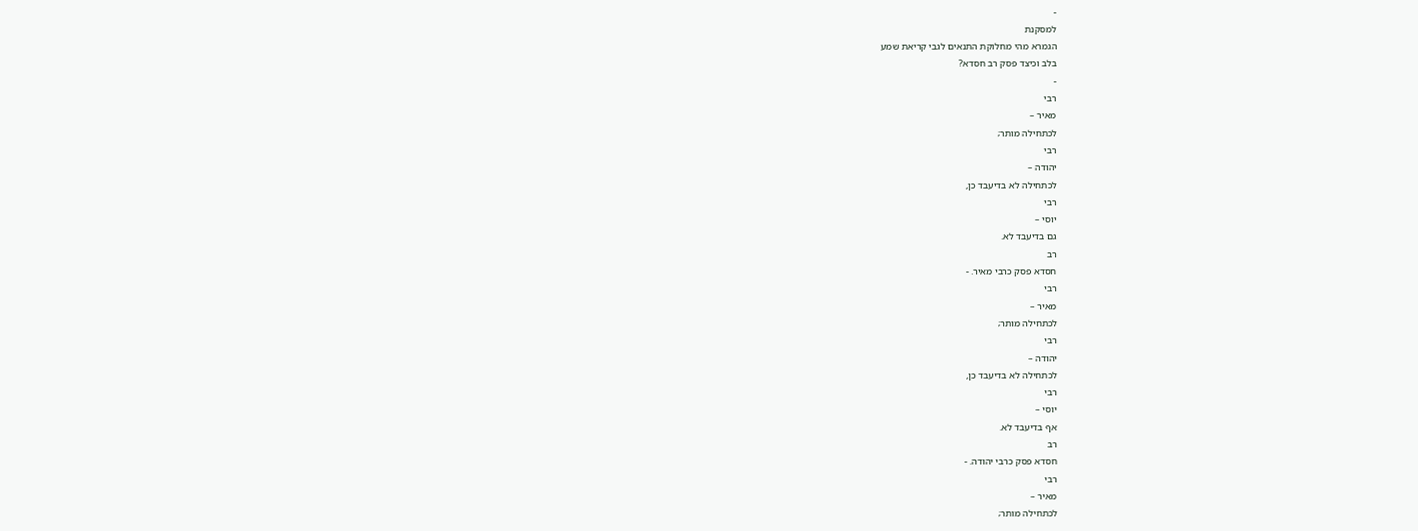-
למסקנת
הגמרא מהי מחלוקת התנאים לגבי קריאת שמע
בלב וכיצד פסק רב חסדא?
-
רבי
מאיר –
לכתחילה מותר;
רבי
יהודה –
לכתחילה לא בדיעבד כן,
רבי
יוסי –
גם בדיעבד לא.
רב
חסדא פסק כרבי מאיר. -
רבי
מאיר –
לכתחילה מותר;
רבי
יהודה –
לכתחילה לא בדיעבד כן,
רבי
יוסי –
אף בדיעבד לא.
רב
חסדא פסק כרבי יהודה. -
רבי
מאיר –
לכתחילה מותר;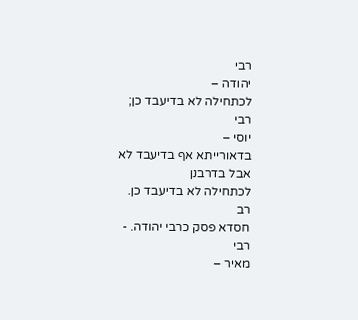רבי
יהודה –
לכתחילה לא בדיעבד כן;
רבי
יוסי –
בדאורייתא אף בדיעבד לא אבל בדרבנן
לכתחילה לא בדיעבד כן.
רב
חסדא פסק כרבי יהודה. -
רבי
מאיר –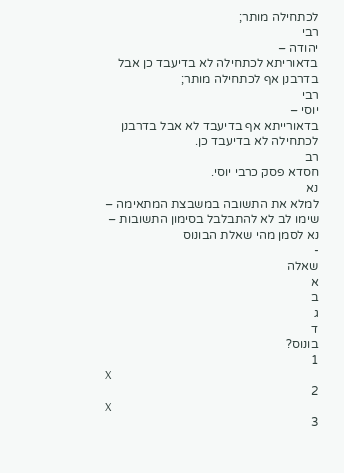לכתחילה מותר;
רבי
יהודה –
בדאוריתא לכתחילה לא בדיעבד כן אבל
בדרבנן אף לכתחילה מותר;
רבי
יוסי –
בדאורייתא אף בדיעבד לא אבל בדרבנן
לכתחילה לא בדיעבד כן.
רב
חסדא פסק כרבי יוסי.
נא
למלא את התשובה במשבצת המתאימה –
שימו לב לא להתבלבל בסימון התשובות –
נא לסמן מהי שאלת הבונוס
-
שאלה
א
ב
ג
ד
בונוס?
1
X
2
X
3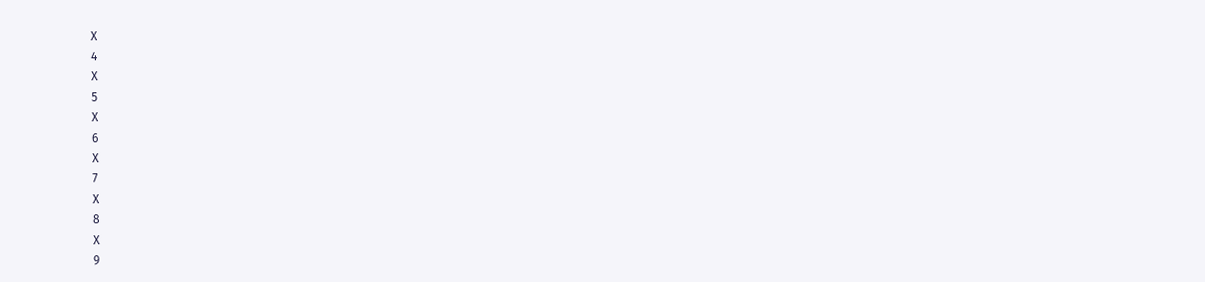X
4
X
5
X
6
X
7
X
8
X
9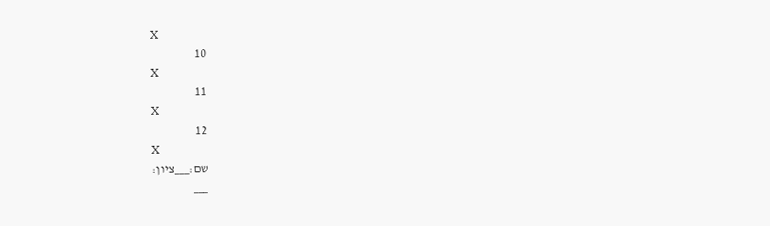X
10
X
11
X
12
X
שם:___ציון:
___